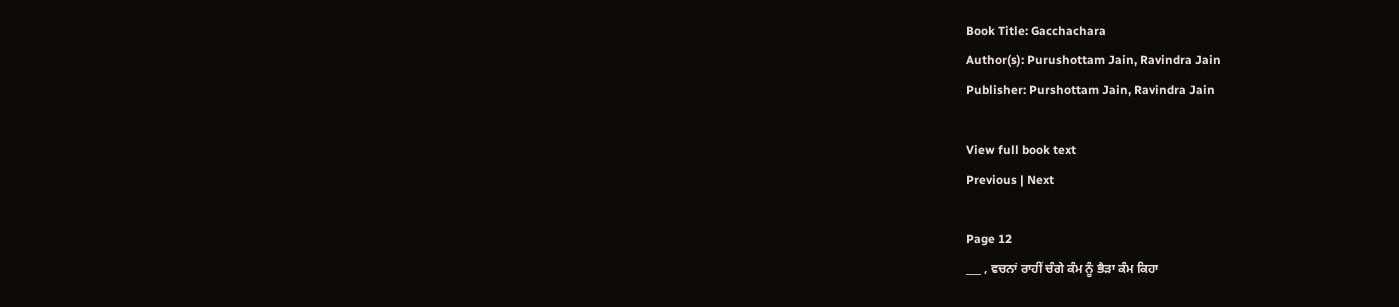Book Title: Gacchachara
Author(s): Purushottam Jain, Ravindra Jain
Publisher: Purshottam Jain, Ravindra Jain

View full book text
Previous | Next

Page 12
___ , ਵਚਨਾਂ ਰਾਹੀਂ ਚੰਗੇ ਕੰਮ ਨੂੰ ਭੈੜਾ ਕੰਮ ਕਿਹਾ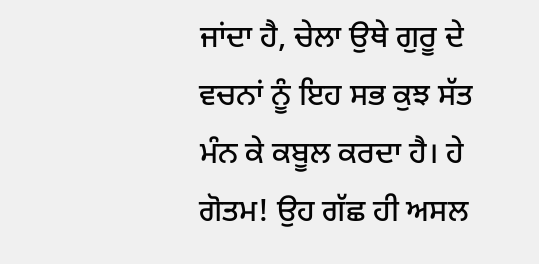ਜਾਂਦਾ ਹੈ, ਚੇਲਾ ਉਥੇ ਗੁਰੂ ਦੇ ਵਚਨਾਂ ਨੂੰ ਇਹ ਸਭ ਕੁਝ ਸੱਤ ਮੰਨ ਕੇ ਕਬੂਲ ਕਰਦਾ ਹੈ। ਹੇ ਗੋਤਮ! ਉਹ ਗੱਛ ਹੀ ਅਸਲ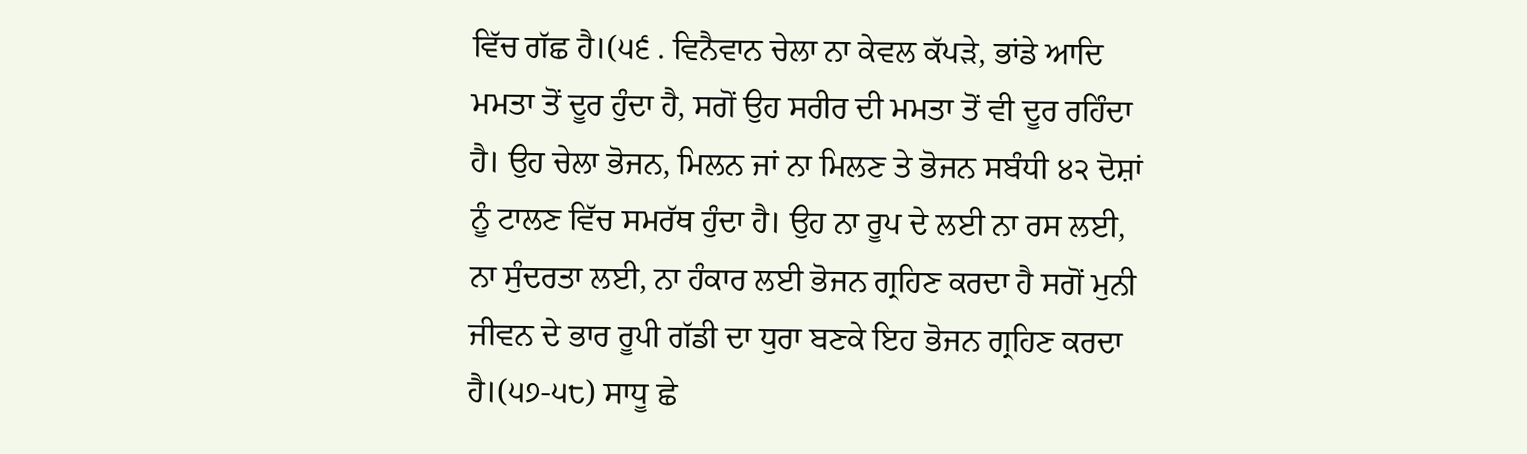ਵਿੱਚ ਗੱਛ ਹੈ।(੫੬ . ਵਿਨੈਵਾਨ ਚੇਲਾ ਨਾ ਕੇਵਲ ਕੱਪੜੇ, ਭਾਂਡੇ ਆਦਿ ਮਮਤਾ ਤੋਂ ਦੂਰ ਹੁੰਦਾ ਹੈ, ਸਗੋਂ ਉਹ ਸਰੀਰ ਦੀ ਮਮਤਾ ਤੋਂ ਵੀ ਦੂਰ ਰਹਿੰਦਾ ਹੈ। ਉਹ ਚੇਲਾ ਭੋਜਨ, ਮਿਲਨ ਜਾਂ ਨਾ ਮਿਲਣ ਤੇ ਭੋਜਨ ਸਬੰਧੀ ੪੨ ਦੋਸ਼ਾਂ ਨੂੰ ਟਾਲਣ ਵਿੱਚ ਸਮਰੱਥ ਹੁੰਦਾ ਹੈ। ਉਹ ਨਾ ਰੂਪ ਦੇ ਲਈ ਨਾ ਰਸ ਲਈ, ਨਾ ਸੁੰਦਰਤਾ ਲਈ, ਨਾ ਹੰਕਾਰ ਲਈ ਭੋਜਨ ਗ੍ਰਹਿਣ ਕਰਦਾ ਹੈ ਸਗੋਂ ਮੁਨੀ ਜੀਵਨ ਦੇ ਭਾਰ ਰੂਪੀ ਗੱਡੀ ਦਾ ਧੁਰਾ ਬਣਕੇ ਇਹ ਭੋਜਨ ਗ੍ਰਹਿਣ ਕਰਦਾ ਹੈ।(੫੭-੫੮) ਸਾਧੂ ਛੇ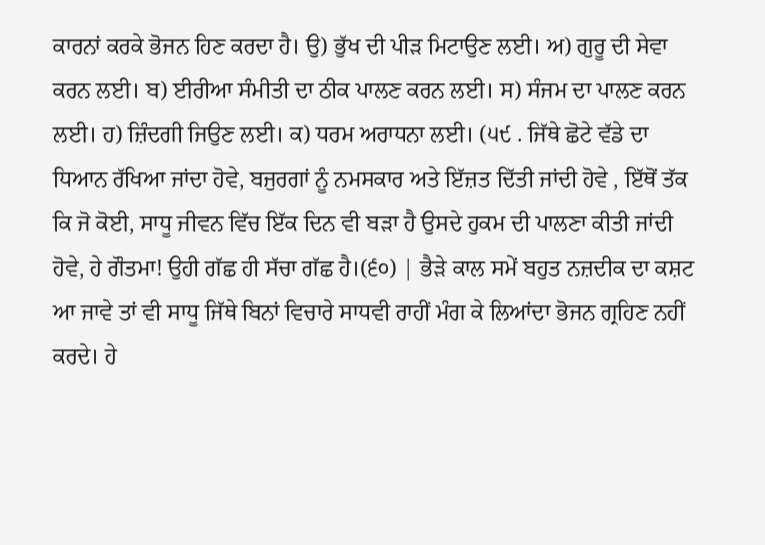ਕਾਰਨਾਂ ਕਰਕੇ ਭੋਜਨ ਹਿਣ ਕਰਦਾ ਹੈ। ਉ) ਭੁੱਖ ਦੀ ਪੀੜ ਮਿਟਾਉਣ ਲਈ। ਅ) ਗੁਰੂ ਦੀ ਸੇਵਾ ਕਰਨ ਲਈ। ਬ) ਈਰੀਆ ਸੰਮੀਤੀ ਦਾ ਠੀਕ ਪਾਲਣ ਕਰਨ ਲਈ। ਸ) ਸੰਜਮ ਦਾ ਪਾਲਣ ਕਰਨ ਲਈ। ਹ) ਜ਼ਿੰਦਗੀ ਜਿਉਣ ਲਈ। ਕ) ਧਰਮ ਅਰਾਧਨਾ ਲਈ। (੫੯ . ਜਿੱਥੇ ਛੋਟੇ ਵੱਡੇ ਦਾ ਧਿਆਨ ਰੱਖਿਆ ਜਾਂਦਾ ਹੋਵੇ, ਬਜੁਰਗਾਂ ਨੂੰ ਨਮਸਕਾਰ ਅਤੇ ਇੱਜ਼ਤ ਦਿੱਤੀ ਜਾਂਦੀ ਹੋਵੇ , ਇੱਥੋਂ ਤੱਕ ਕਿ ਜੋ ਕੋਈ, ਸਾਧੂ ਜੀਵਨ ਵਿੱਚ ਇੱਕ ਦਿਨ ਵੀ ਬੜਾ ਹੈ ਉਸਦੇ ਹੁਕਮ ਦੀ ਪਾਲਣਾ ਕੀਤੀ ਜਾਂਦੀ ਹੋਵੇ, ਹੇ ਗੌਤਮਾ! ਉਹੀ ਗੱਛ ਹੀ ਸੱਚਾ ਗੱਛ ਹੈ।(੬੦) | ਭੈੜੇ ਕਾਲ ਸਮੇਂ ਬਹੁਤ ਨਜ਼ਦੀਕ ਦਾ ਕਸ਼ਟ ਆ ਜਾਵੇ ਤਾਂ ਵੀ ਸਾਧੂ ਜਿੱਥੇ ਬਿਨਾਂ ਵਿਚਾਰੇ ਸਾਧਵੀ ਰਾਹੀਂ ਮੰਗ ਕੇ ਲਿਆਂਦਾ ਭੋਜਨ ਗ੍ਰਹਿਣ ਨਹੀਂ ਕਰਦੇ। ਹੇ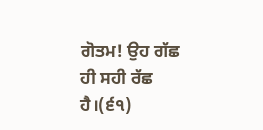ਗੋਤਮ! ਉਹ ਗੱਛ ਹੀ ਸਹੀ ਰੱਛ ਹੈ।(੬੧)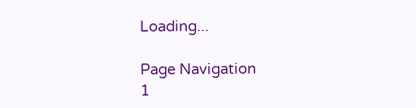Loading...

Page Navigation
1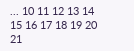... 10 11 12 13 14 15 16 17 18 19 20 21